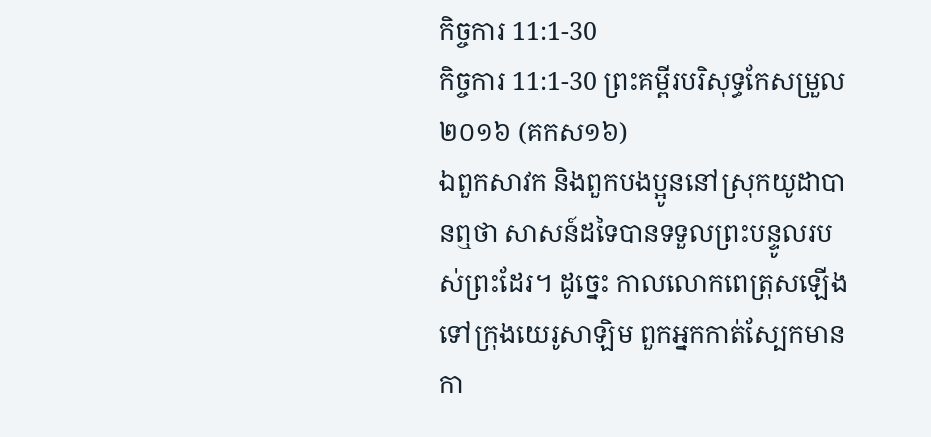កិច្ចការ 11:1-30
កិច្ចការ 11:1-30 ព្រះគម្ពីរបរិសុទ្ធកែសម្រួល ២០១៦ (គកស១៦)
ឯពួកសាវក និងពួកបងប្អូននៅស្រុកយូដាបានឮថា សាសន៍ដទៃបានទទួលព្រះបន្ទូលរបស់ព្រះដែរ។ ដូច្នេះ កាលលោកពេត្រុសឡើងទៅក្រុងយេរូសាឡិម ពួកអ្នកកាត់ស្បែកមានកា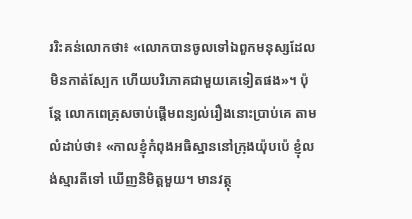ររិះគន់លោកថា៖ «លោកបានចូលទៅឯពួកមនុស្សដែលមិនកាត់ស្បែក ហើយបរិភោគជាមួយគេទៀតផង»។ ប៉ុន្ដែ លោកពេត្រុសចាប់ផ្តើមពន្យល់រឿងនោះប្រាប់គេ តាមលំដាប់ថា៖ «កាលខ្ញុំកំពុងអធិស្ឋាននៅក្រុងយ៉ុបប៉េ ខ្ញុំលង់ស្មារតីទៅ ឃើញនិមិត្តមួយ។ មានវត្ថុ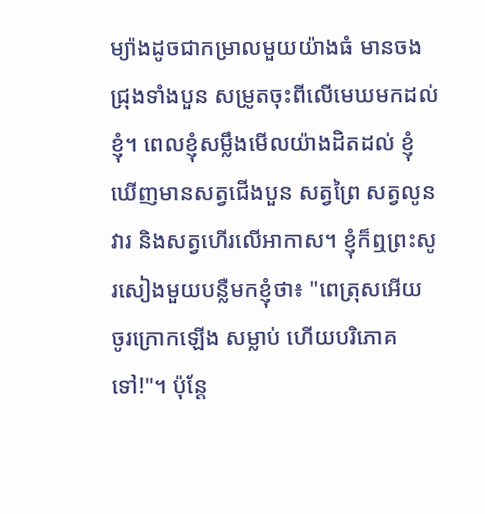ម្យ៉ាងដូចជាកម្រាលមួយយ៉ាងធំ មានចងជ្រុងទាំងបួន សម្រូតចុះពីលើមេឃមកដល់ខ្ញុំ។ ពេលខ្ញុំសម្លឹងមើលយ៉ាងដិតដល់ ខ្ញុំឃើញមានសត្វជើងបួន សត្វព្រៃ សត្វលូនវារ និងសត្វហើរលើអាកាស។ ខ្ញុំក៏ឮព្រះសូរសៀងមួយបន្លឺមកខ្ញុំថា៖ "ពេត្រុសអើយ ចូរក្រោកឡើង សម្លាប់ ហើយបរិភោគទៅ!"។ ប៉ុន្ដែ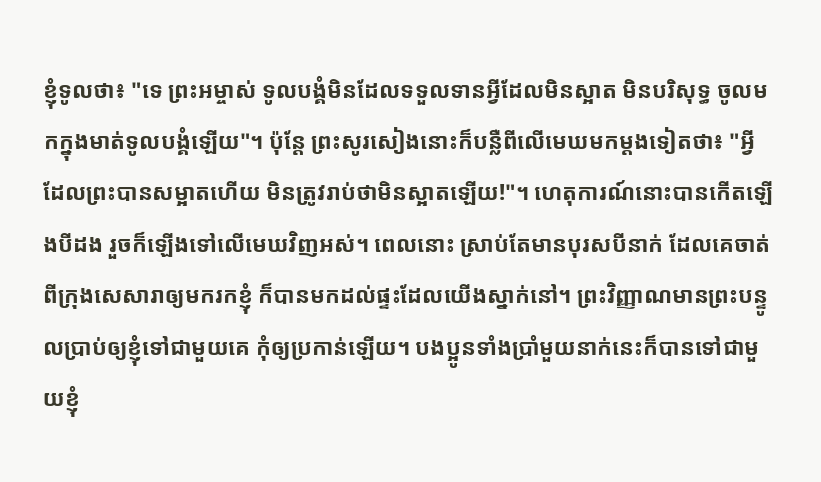ខ្ញុំទូលថា៖ "ទេ ព្រះអម្ចាស់ ទូលបង្គំមិនដែលទទួលទានអ្វីដែលមិនស្អាត មិនបរិសុទ្ធ ចូលមកក្នុងមាត់ទូលបង្គំឡើយ"។ ប៉ុន្ដែ ព្រះសូរសៀងនោះក៏បន្លឺពីលើមេឃមកម្តងទៀតថា៖ "អ្វីដែលព្រះបានសម្អាតហើយ មិនត្រូវរាប់ថាមិនស្អាតឡើយ!"។ ហេតុការណ៍នោះបានកើតឡើងបីដង រួចក៏ឡើងទៅលើមេឃវិញអស់។ ពេលនោះ ស្រាប់តែមានបុរសបីនាក់ ដែលគេចាត់ពីក្រុងសេសារាឲ្យមករកខ្ញុំ ក៏បានមកដល់ផ្ទះដែលយើងស្នាក់នៅ។ ព្រះវិញ្ញាណមានព្រះបន្ទូលប្រាប់ឲ្យខ្ញុំទៅជាមួយគេ កុំឲ្យប្រកាន់ឡើយ។ បងប្អូនទាំងប្រាំមួយនាក់នេះក៏បានទៅជាមួយខ្ញុំ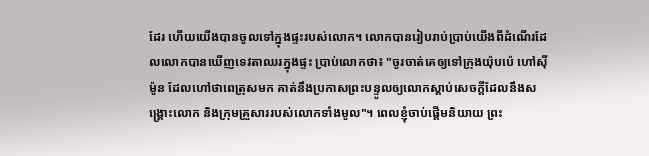ដែរ ហើយយើងបានចូលទៅក្នុងផ្ទះរបស់លោក។ លោកបានរៀបរាប់ប្រាប់យើងពីដំណើរដែលលោកបានឃើញទេវតាឈរក្នុងផ្ទះ ប្រាប់លោកថា៖ "ចូរចាត់គេឲ្យទៅក្រុងយ៉ុបប៉េ ហៅស៊ីម៉ូន ដែលហៅថាពេត្រុសមក គាត់នឹងប្រកាសព្រះបន្ទូលឲ្យលោកស្តាប់សេចក្តីដែលនឹងសង្គ្រោះលោក និងក្រុមគ្រួសាររបស់លោកទាំងមូល"។ ពេលខ្ញុំចាប់ផ្ដើមនិយាយ ព្រះ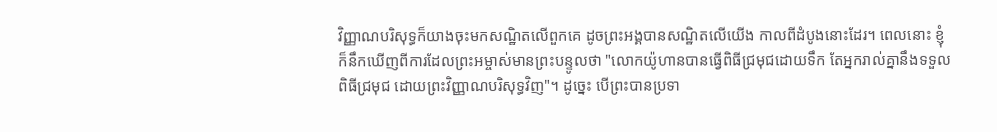វិញ្ញាណបរិសុទ្ធក៏យាងចុះមកសណ្ឋិតលើពួកគេ ដូចព្រះអង្គបានសណ្ឋិតលើយើង កាលពីដំបូងនោះដែរ។ ពេលនោះ ខ្ញុំក៏នឹកឃើញពីការដែលព្រះអម្ចាស់មានព្រះបន្ទូលថា "លោកយ៉ូហានបានធ្វើពិធីជ្រមុជដោយទឹក តែអ្នករាល់គ្នានឹងទទួលពិធីជ្រមុជ ដោយព្រះវិញ្ញាណបរិសុទ្ធវិញ"។ ដូច្នេះ បើព្រះបានប្រទា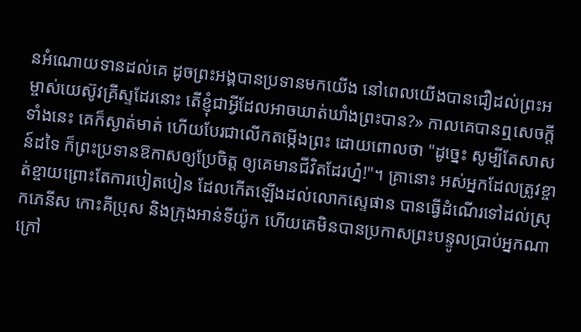នអំណោយទានដល់គេ ដូចព្រះអង្គបានប្រទានមកយើង នៅពេលយើងបានជឿដល់ព្រះអម្ចាស់យេស៊ូវគ្រីស្ទដែរនោះ តើខ្ញុំជាអ្វីដែលអាចឃាត់ឃាំងព្រះបាន?» កាលគេបានឮសេចក្ដីទាំងនេះ គេក៏ស្ងាត់មាត់ ហើយបែរជាលើកតម្កើងព្រះ ដោយពោលថា "ដូច្នេះ សូម្បីតែសាសន៍ដទៃ ក៏ព្រះប្រទានឱកាសឲ្យប្រែចិត្ត ឲ្យគេមានជីវិតដែរហ្ន៎!"។ គ្រានោះ អស់អ្នកដែលត្រូវខ្ចាត់ខ្ចាយព្រោះតែការបៀតបៀន ដែលកើតឡើងដល់លោកស្ទេផាន បានធ្វើដំណើរទៅដល់ស្រុកភេនីស កោះគីប្រុស និងក្រុងអាន់ទីយ៉ូក ហើយគេមិនបានប្រកាសព្រះបន្ទូលប្រាប់អ្នកណា ក្រៅ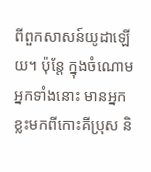ពីពួកសាសន៍យូដាឡើយ។ ប៉ុន្ដែ ក្នុងចំណោមអ្នកទាំងនោះ មានអ្នកខ្លះមកពីកោះគីប្រុស និ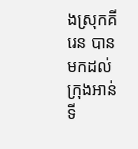ងស្រុកគីរេន បានមកដល់ក្រុងអាន់ទី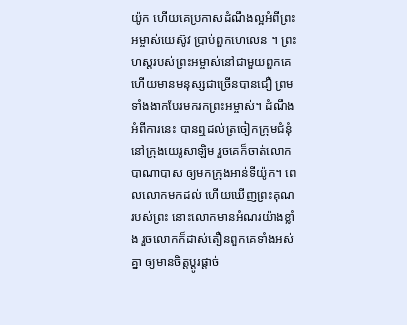យ៉ូក ហើយគេប្រកាសដំណឹងល្អអំពីព្រះអម្ចាស់យេស៊ូវ ប្រាប់ពួកហេលេន ។ ព្រះហស្តរបស់ព្រះអម្ចាស់នៅជាមួយពួកគេ ហើយមានមនុស្សជាច្រើនបានជឿ ព្រមទាំងងាកបែរមករកព្រះអម្ចាស់។ ដំណឹងអំពីការនេះ បានឮដល់ត្រចៀកក្រុមជំនុំនៅក្រុងយេរូសាឡិម រួចគេក៏ចាត់លោកបាណាបាស ឲ្យមកក្រុងអាន់ទីយ៉ូក។ ពេលលោកមកដល់ ហើយឃើញព្រះគុណរបស់ព្រះ នោះលោកមានអំណរយ៉ាងខ្លាំង រួចលោកក៏ដាស់តឿនពួកគេទាំងអស់គ្នា ឲ្យមានចិត្តប្ដូរផ្ដាច់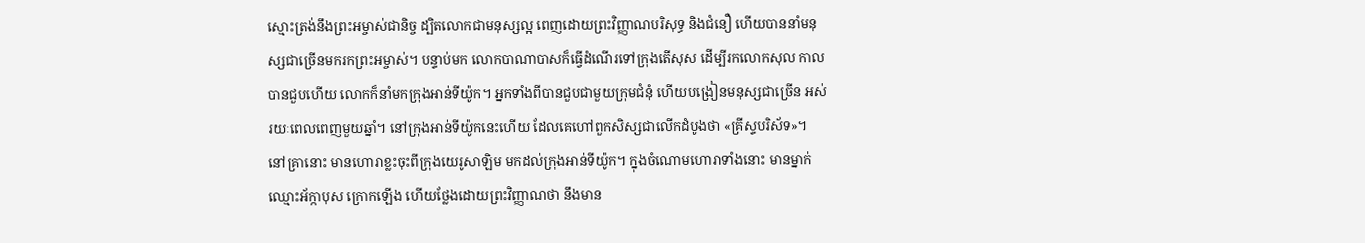ស្មោះត្រង់នឹងព្រះអម្ចាស់ជានិច្ច ដ្បិតលោកជាមនុស្សល្អ ពេញដោយព្រះវិញ្ញាណបរិសុទ្ធ និងជំនឿ ហើយបាននាំមនុស្សជាច្រើនមករកព្រះអម្ចាស់។ បន្ទាប់មក លោកបាណាបាសក៏ធ្វើដំណើរទៅក្រុងតើសុស ដើម្បីរកលោកសុល កាលបានជួបហើយ លោកក៏នាំមកក្រុងអាន់ទីយ៉ូក។ អ្នកទាំងពីបានជួបជាមួយក្រុមជំនុំ ហើយបង្រៀនមនុស្សជាច្រើន អស់រយៈពេលពេញមួយឆ្នាំ។ នៅក្រុងអាន់ទីយ៉ូកនេះហើយ ដែលគេហៅពួកសិស្សជាលើកដំបូងថា «គ្រីស្ទបរិស័ទ»។ នៅគ្រានោះ មានហោរាខ្លះចុះពីក្រុងយេរូសាឡិម មកដល់ក្រុងអាន់ទីយ៉ូក។ ក្នុងចំណោមហោរាទាំងនោះ មានម្នាក់ឈ្មោះអ័ក្កាបុស ក្រោកឡើង ហើយថ្លែងដោយព្រះវិញ្ញាណថា នឹងមាន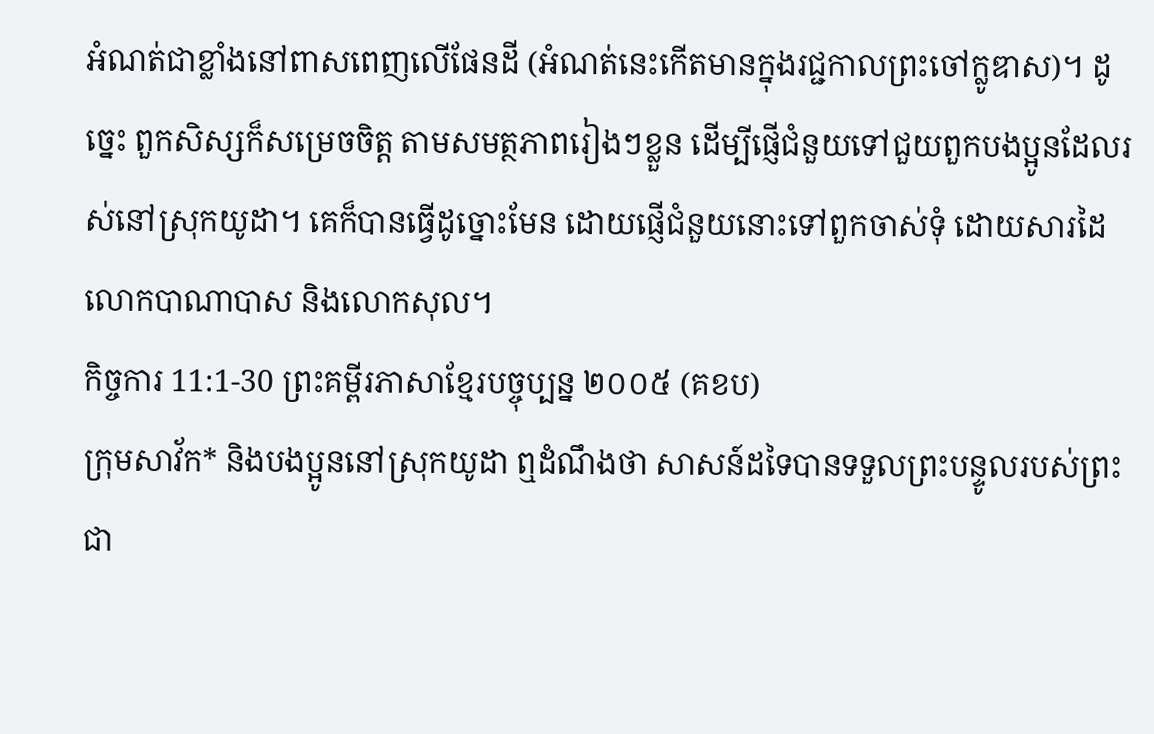អំណត់ជាខ្លាំងនៅពាសពេញលើផែនដី (អំណត់នេះកើតមានក្នុងរជ្ជកាលព្រះចៅក្លូឌាស)។ ដូច្នេះ ពួកសិស្សក៏សម្រេចចិត្ត តាមសមត្ថភាពរៀងៗខ្លួន ដើម្បីផ្ញើជំនួយទៅជួយពួកបងប្អូនដែលរស់នៅស្រុកយូដា។ គេក៏បានធ្វើដូច្នោះមែន ដោយផ្ញើជំនួយនោះទៅពួកចាស់ទុំ ដោយសារដៃលោកបាណាបាស និងលោកសុល។
កិច្ចការ 11:1-30 ព្រះគម្ពីរភាសាខ្មែរបច្ចុប្បន្ន ២០០៥ (គខប)
ក្រុមសាវ័ក* និងបងប្អូននៅស្រុកយូដា ឮដំណឹងថា សាសន៍ដទៃបានទទួលព្រះបន្ទូលរបស់ព្រះជា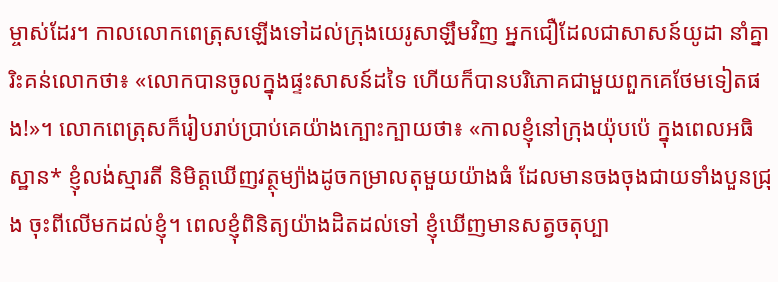ម្ចាស់ដែរ។ កាលលោកពេត្រុសឡើងទៅដល់ក្រុងយេរូសាឡឹមវិញ អ្នកជឿដែលជាសាសន៍យូដា នាំគ្នារិះគន់លោកថា៖ «លោកបានចូលក្នុងផ្ទះសាសន៍ដទៃ ហើយក៏បានបរិភោគជាមួយពួកគេថែមទៀតផង!»។ លោកពេត្រុសក៏រៀបរាប់ប្រាប់គេយ៉ាងក្បោះក្បាយថា៖ «កាលខ្ញុំនៅក្រុងយ៉ុបប៉េ ក្នុងពេលអធិស្ឋាន* ខ្ញុំលង់ស្មារតី និមិត្តឃើញវត្ថុម្យ៉ាងដូចកម្រាលតុមួយយ៉ាងធំ ដែលមានចងចុងជាយទាំងបួនជ្រុង ចុះពីលើមកដល់ខ្ញុំ។ ពេលខ្ញុំពិនិត្យយ៉ាងដិតដល់ទៅ ខ្ញុំឃើញមានសត្វចតុប្បា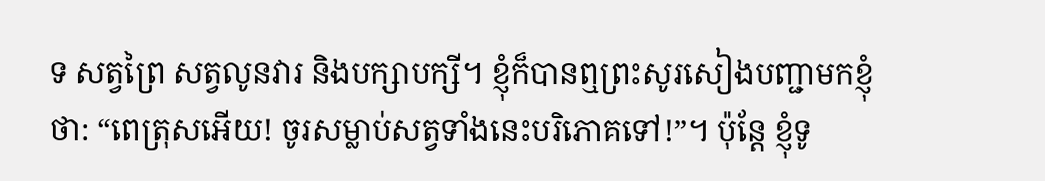ទ សត្វព្រៃ សត្វលូនវារ និងបក្សាបក្សី។ ខ្ញុំក៏បានឮព្រះសូរសៀងបញ្ជាមកខ្ញុំថា: “ពេត្រុសអើយ! ចូរសម្លាប់សត្វទាំងនេះបរិភោគទៅ!”។ ប៉ុន្តែ ខ្ញុំទូ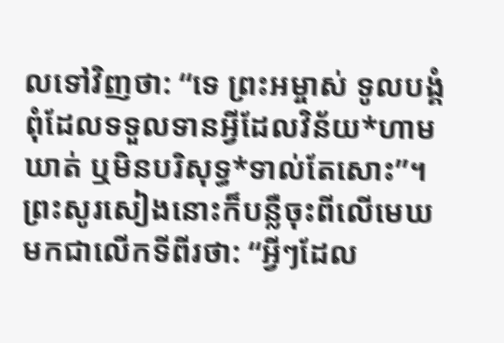លទៅវិញថា: “ទេ ព្រះអម្ចាស់ ទូលបង្គំពុំដែលទទួលទានអ្វីដែលវិន័យ*ហាមឃាត់ ឬមិនបរិសុទ្ធ*ទាល់តែសោះ”។ ព្រះសូរសៀងនោះក៏បន្លឺចុះពីលើមេឃមកជាលើកទីពីរថា: “អ្វីៗដែល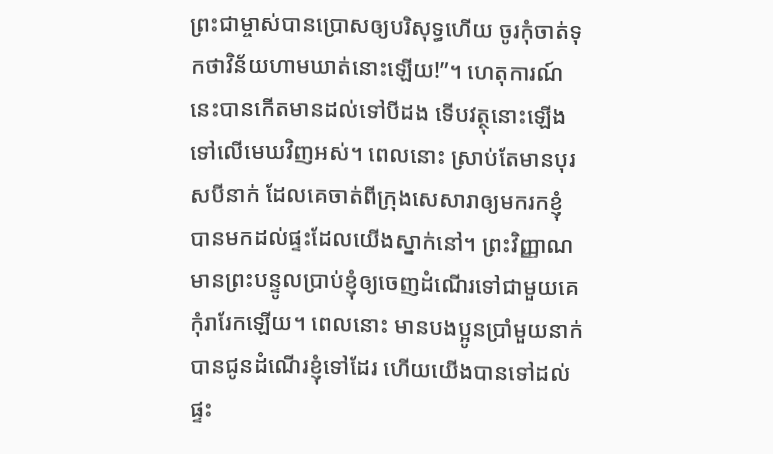ព្រះជាម្ចាស់បានប្រោសឲ្យបរិសុទ្ធហើយ ចូរកុំចាត់ទុកថាវិន័យហាមឃាត់នោះឡើយ!”។ ហេតុការណ៍នេះបានកើតមានដល់ទៅបីដង ទើបវត្ថុនោះឡើងទៅលើមេឃវិញអស់។ ពេលនោះ ស្រាប់តែមានបុរសបីនាក់ ដែលគេចាត់ពីក្រុងសេសារាឲ្យមករកខ្ញុំ បានមកដល់ផ្ទះដែលយើងស្នាក់នៅ។ ព្រះវិញ្ញាណមានព្រះបន្ទូលប្រាប់ខ្ញុំឲ្យចេញដំណើរទៅជាមួយគេ កុំរារែកឡើយ។ ពេលនោះ មានបងប្អូនប្រាំមួយនាក់បានជូនដំណើរខ្ញុំទៅដែរ ហើយយើងបានទៅដល់ផ្ទះ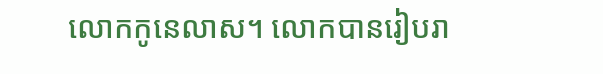លោកកូនេលាស។ លោកបានរៀបរា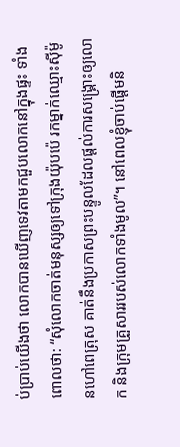ប់ប្រាប់យើងថា លោកបានឃើញទេវតាមកជួបលោកនៅក្នុងផ្ទះ ទាំងពោលថា: “សុំលោកចាត់មនុស្សឲ្យទៅក្រុងយ៉ុបប៉េ រកម្នាក់ឈ្មោះស៊ីម៉ូនហៅពេត្រុស គាត់នឹងប្រកាសព្រះបន្ទូលដែលផ្ដល់ការសង្គ្រោះឲ្យលោក និងក្រុមគ្រួសាររបស់លោកទាំងមូល”។ នៅពេលខ្ញុំចាប់ផ្ដើមនិ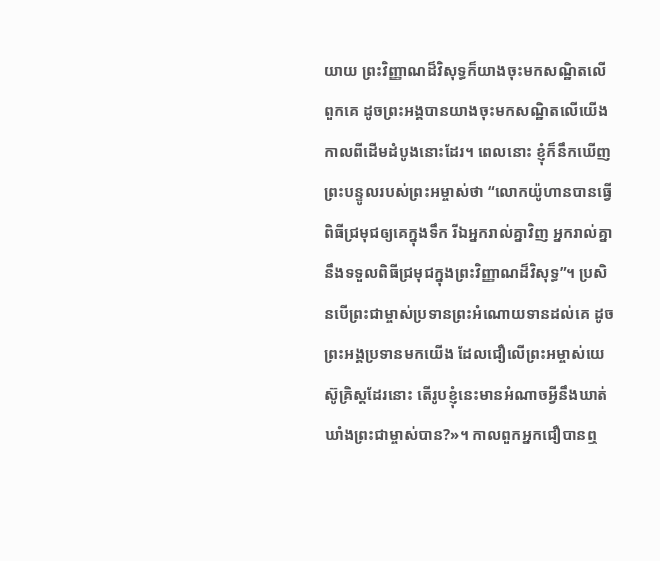យាយ ព្រះវិញ្ញាណដ៏វិសុទ្ធក៏យាងចុះមកសណ្ឋិតលើពួកគេ ដូចព្រះអង្គបានយាងចុះមកសណ្ឋិតលើយើង កាលពីដើមដំបូងនោះដែរ។ ពេលនោះ ខ្ញុំក៏នឹកឃើញព្រះបន្ទូលរបស់ព្រះអម្ចាស់ថា “លោកយ៉ូហានបានធ្វើពិធីជ្រមុជឲ្យគេក្នុងទឹក រីឯអ្នករាល់គ្នាវិញ អ្នករាល់គ្នានឹងទទួលពិធីជ្រមុជក្នុងព្រះវិញ្ញាណដ៏វិសុទ្ធ”។ ប្រសិនបើព្រះជាម្ចាស់ប្រទានព្រះអំណោយទានដល់គេ ដូចព្រះអង្គប្រទានមកយើង ដែលជឿលើព្រះអម្ចាស់យេស៊ូគ្រិស្តដែរនោះ តើរូបខ្ញុំនេះមានអំណាចអ្វីនឹងឃាត់ឃាំងព្រះជាម្ចាស់បាន?»។ កាលពួកអ្នកជឿបានឮ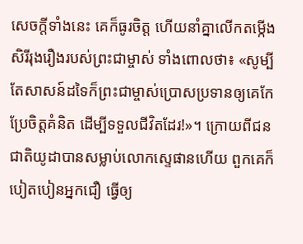សេចក្ដីទាំងនេះ គេក៏ធូរចិត្ត ហើយនាំគ្នាលើកតម្កើងសិរីរុងរឿងរបស់ព្រះជាម្ចាស់ ទាំងពោលថា៖ «សូម្បីតែសាសន៍ដទៃក៏ព្រះជាម្ចាស់ប្រោសប្រទានឲ្យគេកែប្រែចិត្តគំនិត ដើម្បីទទួលជីវិតដែរ!»។ ក្រោយពីជនជាតិយូដាបានសម្លាប់លោកស្ទេផានហើយ ពួកគេក៏បៀតបៀនអ្នកជឿ ធ្វើឲ្យ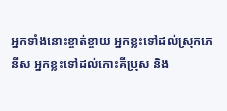អ្នកទាំងនោះខ្ចាត់ខ្ចាយ អ្នកខ្លះទៅដល់ស្រុកភេនីស អ្នកខ្លះទៅដល់កោះគីប្រុស និង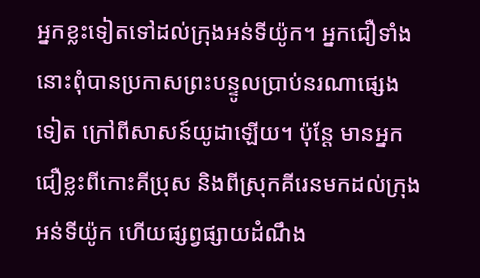អ្នកខ្លះទៀតទៅដល់ក្រុងអន់ទីយ៉ូក។ អ្នកជឿទាំងនោះពុំបានប្រកាសព្រះបន្ទូលប្រាប់នរណាផ្សេងទៀត ក្រៅពីសាសន៍យូដាឡើយ។ ប៉ុន្តែ មានអ្នកជឿខ្លះពីកោះគីប្រុស និងពីស្រុកគីរេនមកដល់ក្រុងអន់ទីយ៉ូក ហើយផ្សព្វផ្សាយដំណឹង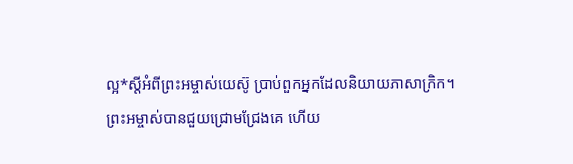ល្អ*ស្ដីអំពីព្រះអម្ចាស់យេស៊ូ ប្រាប់ពួកអ្នកដែលនិយាយភាសាក្រិក។ ព្រះអម្ចាស់បានជួយជ្រោមជ្រែងគេ ហើយ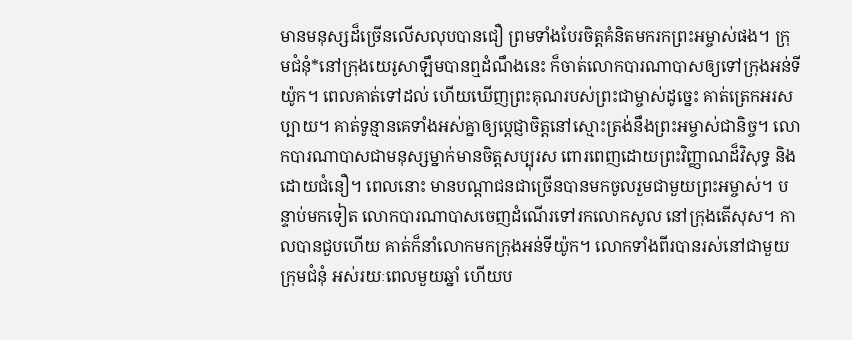មានមនុស្សដ៏ច្រើនលើសលុបបានជឿ ព្រមទាំងបែរចិត្តគំនិតមករកព្រះអម្ចាស់ផង។ ក្រុមជំនុំ*នៅក្រុងយេរូសាឡឹមបានឮដំណឹងនេះ ក៏ចាត់លោកបារណាបាសឲ្យទៅក្រុងអន់ទីយ៉ូក។ ពេលគាត់ទៅដល់ ហើយឃើញព្រះគុណរបស់ព្រះជាម្ចាស់ដូច្នេះ គាត់ត្រេកអរសប្បាយ។ គាត់ទូន្មានគេទាំងអស់គ្នាឲ្យប្ដេជ្ញាចិត្តនៅស្មោះត្រង់នឹងព្រះអម្ចាស់ជានិច្ច។ លោកបារណាបាសជាមនុស្សម្នាក់មានចិត្តសប្បុរស ពោរពេញដោយព្រះវិញ្ញាណដ៏វិសុទ្ធ និងដោយជំនឿ។ ពេលនោះ មានបណ្ដាជនជាច្រើនបានមកចូលរួមជាមួយព្រះអម្ចាស់។ បន្ទាប់មកទៀត លោកបារណាបាសចេញដំណើរទៅរកលោកសូល នៅក្រុងតើសុស។ កាលបានជួបហើយ គាត់ក៏នាំលោកមកក្រុងអន់ទីយ៉ូក។ លោកទាំងពីរបានរស់នៅជាមួយក្រុមជំនុំ អស់រយៈពេលមួយឆ្នាំ ហើយប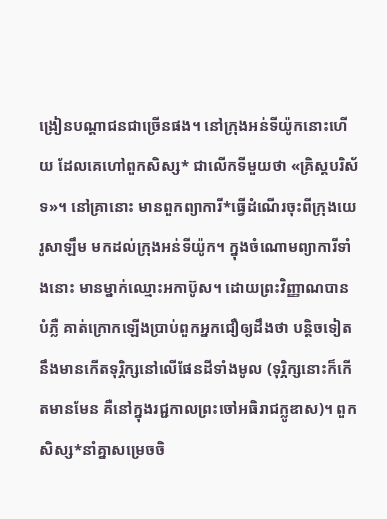ង្រៀនបណ្ដាជនជាច្រើនផង។ នៅក្រុងអន់ទីយ៉ូកនោះហើយ ដែលគេហៅពួកសិស្ស* ជាលើកទីមួយថា «គ្រិស្តបរិស័ទ»។ នៅគ្រានោះ មានពួកព្យាការី*ធ្វើដំណើរចុះពីក្រុងយេរូសាឡឹម មកដល់ក្រុងអន់ទីយ៉ូក។ ក្នុងចំណោមព្យាការីទាំងនោះ មានម្នាក់ឈ្មោះអកាប៊ូស។ ដោយព្រះវិញ្ញាណបានបំភ្លឺ គាត់ក្រោកឡើងប្រាប់ពួកអ្នកជឿឲ្យដឹងថា បន្ដិចទៀតនឹងមានកើតទុរ្ភិក្សនៅលើផែនដីទាំងមូល (ទុរ្ភិក្សនោះក៏កើតមានមែន គឺនៅក្នុងរជ្ជកាលព្រះចៅអធិរាជក្លូឌាស)។ ពួកសិស្ស*នាំគ្នាសម្រេចចិ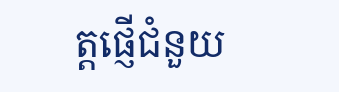ត្តផ្ញើជំនួយ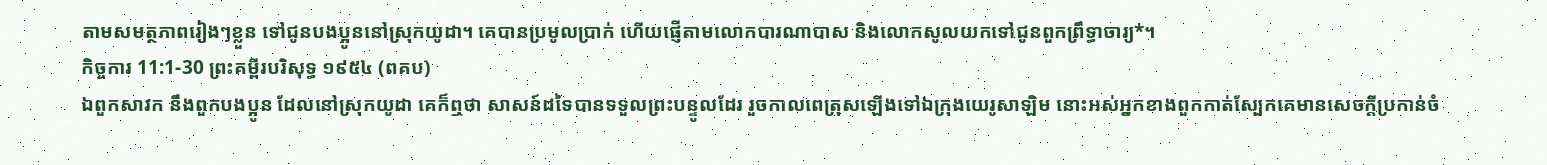តាមសមត្ថភាពរៀងៗខ្លួន ទៅជូនបងប្អូននៅស្រុកយូដា។ គេបានប្រមូលប្រាក់ ហើយផ្ញើតាមលោកបារណាបាស និងលោកសូលយកទៅជូនពួកព្រឹទ្ធាចារ្យ*។
កិច្ចការ 11:1-30 ព្រះគម្ពីរបរិសុទ្ធ ១៩៥៤ (ពគប)
ឯពួកសាវក នឹងពួកបងប្អូន ដែលនៅស្រុកយូដា គេក៏ឮថា សាសន៍ដទៃបានទទួលព្រះបន្ទូលដែរ រួចកាលពេត្រុសឡើងទៅឯក្រុងយេរូសាឡិម នោះអស់អ្នកខាងពួកកាត់ស្បែកគេមានសេចក្ដីប្រកាន់ចំ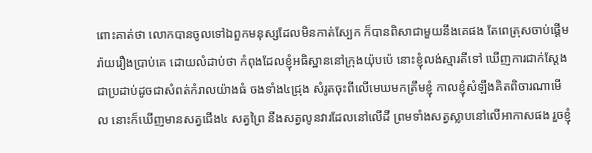ពោះគាត់ថា លោកបានចូលទៅឯពួកមនុស្សដែលមិនកាត់ស្បែក ក៏បានពិសាជាមួយនឹងគេផង តែពេត្រុសចាប់ផ្តើមរ៉ាយរឿងប្រាប់គេ ដោយលំដាប់ថា កំពុងដែលខ្ញុំអធិស្ឋាននៅក្រុងយ៉ុបប៉េ នោះខ្ញុំលង់ស្មារតីទៅ ឃើញការជាក់ស្តែង ជាប្រដាប់ដូចជាសំពត់កំរាលយ៉ាងធំ ចងទាំង៤ជ្រុង សំរូតចុះពីលើមេឃមកត្រឹមខ្ញុំ កាលខ្ញុំសំឡឹងគិតពិចារណាមើល នោះក៏ឃើញមានសត្វជើង៤ សត្វព្រៃ នឹងសត្វលូនវារដែលនៅលើដី ព្រមទាំងសត្វស្លាបនៅលើអាកាសផង រួចខ្ញុំ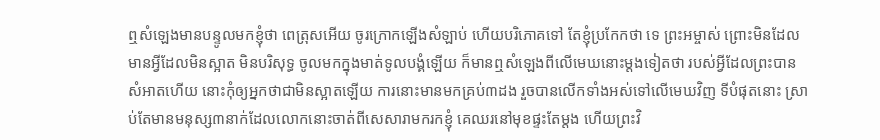ឮសំឡេងមានបន្ទូលមកខ្ញុំថា ពេត្រុសអើយ ចូរក្រោកឡើងសំឡាប់ ហើយបរិភោគទៅ តែខ្ញុំប្រកែកថា ទេ ព្រះអម្ចាស់ ព្រោះមិនដែលមានអ្វីដែលមិនស្អាត មិនបរិសុទ្ធ ចូលមកក្នុងមាត់ទូលបង្គំឡើយ ក៏មានឮសំឡេងពីលើមេឃនោះម្តងទៀតថា របស់អ្វីដែលព្រះបានសំអាតហើយ នោះកុំឲ្យអ្នកថាជាមិនស្អាតឡើយ ការនោះមានមកគ្រប់៣ដង រួចបានលើកទាំងអស់ទៅលើមេឃវិញ ទីបំផុតនោះ ស្រាប់តែមានមនុស្ស៣នាក់ដែលលោកនោះចាត់ពីសេសារាមករកខ្ញុំ គេឈរនៅមុខផ្ទះតែម្តង ហើយព្រះវិ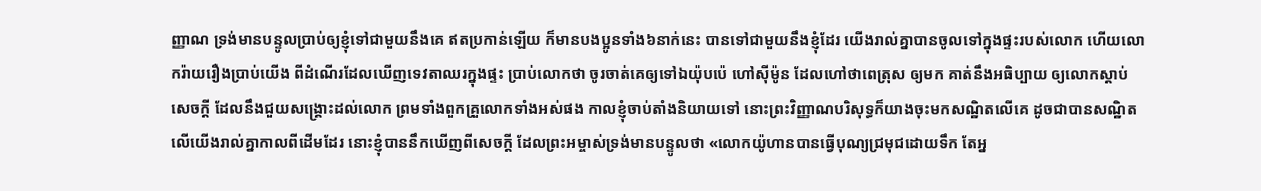ញ្ញាណ ទ្រង់មានបន្ទូលប្រាប់ឲ្យខ្ញុំទៅជាមួយនឹងគេ ឥតប្រកាន់ឡើយ ក៏មានបងប្អូនទាំង៦នាក់នេះ បានទៅជាមួយនឹងខ្ញុំដែរ យើងរាល់គ្នាបានចូលទៅក្នុងផ្ទះរបស់លោក ហើយលោករ៉ាយរឿងប្រាប់យើង ពីដំណើរដែលឃើញទេវតាឈរក្នុងផ្ទះ ប្រាប់លោកថា ចូរចាត់គេឲ្យទៅឯយ៉ុបប៉េ ហៅស៊ីម៉ូន ដែលហៅថាពេត្រុស ឲ្យមក គាត់នឹងអធិប្បាយ ឲ្យលោកស្តាប់សេចក្ដី ដែលនឹងជួយសង្គ្រោះដល់លោក ព្រមទាំងពួកគ្រួលោកទាំងអស់ផង កាលខ្ញុំចាប់តាំងនិយាយទៅ នោះព្រះវិញ្ញាណបរិសុទ្ធក៏យាងចុះមកសណ្ឋិតលើគេ ដូចជាបានសណ្ឋិតលើយើងរាល់គ្នាកាលពីដើមដែរ នោះខ្ញុំបាននឹកឃើញពីសេចក្ដី ដែលព្រះអម្ចាស់ទ្រង់មានបន្ទូលថា «លោកយ៉ូហានបានធ្វើបុណ្យជ្រមុជដោយទឹក តែអ្ន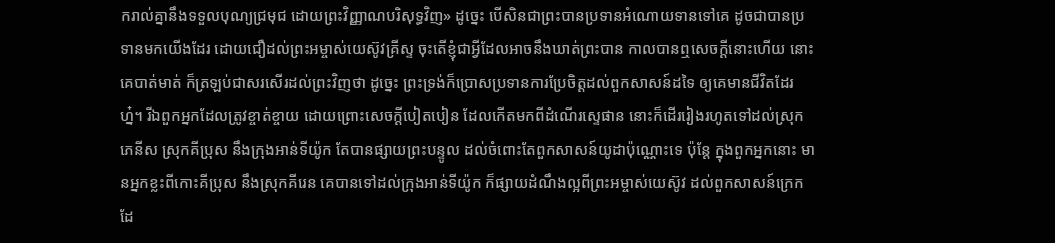ករាល់គ្នានឹងទទួលបុណ្យជ្រមុជ ដោយព្រះវិញ្ញាណបរិសុទ្ធវិញ» ដូច្នេះ បើសិនជាព្រះបានប្រទានអំណោយទានទៅគេ ដូចជាបានប្រទានមកយើងដែរ ដោយជឿដល់ព្រះអម្ចាស់យេស៊ូវគ្រីស្ទ ចុះតើខ្ញុំជាអ្វីដែលអាចនឹងឃាត់ព្រះបាន កាលបានឮសេចក្ដីនោះហើយ នោះគេបាត់មាត់ ក៏ត្រឡប់ជាសរសើរដល់ព្រះវិញថា ដូច្នេះ ព្រះទ្រង់ក៏ប្រោសប្រទានការប្រែចិត្តដល់ពួកសាសន៍ដទៃ ឲ្យគេមានជីវិតដែរហ្ន៎។ រីឯពួកអ្នកដែលត្រូវខ្ចាត់ខ្ចាយ ដោយព្រោះសេចក្ដីបៀតបៀន ដែលកើតមកពីដំណើរស្ទេផាន នោះក៏ដើររៀងរហូតទៅដល់ស្រុកភេនីស ស្រុកគីប្រុស នឹងក្រុងអាន់ទីយ៉ូក តែបានផ្សាយព្រះបន្ទូល ដល់ចំពោះតែពួកសាសន៍យូដាប៉ុណ្ណោះទេ ប៉ុន្តែ ក្នុងពួកអ្នកនោះ មានអ្នកខ្លះពីកោះគីប្រុស នឹងស្រុកគីរេន គេបានទៅដល់ក្រុងអាន់ទីយ៉ូក ក៏ផ្សាយដំណឹងល្អពីព្រះអម្ចាស់យេស៊ូវ ដល់ពួកសាសន៍ក្រេកដែ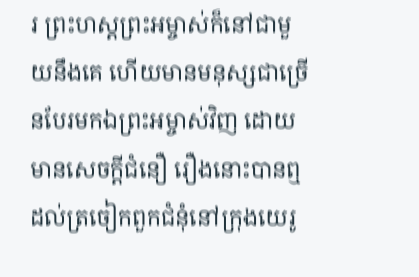រ ព្រះហស្តព្រះអម្ចាស់ក៏នៅជាមួយនឹងគេ ហើយមានមនុស្សជាច្រើនបែរមកឯព្រះអម្ចាស់វិញ ដោយមានសេចក្ដីជំនឿ រឿងនោះបានឮដល់ត្រចៀកពួកជំនុំនៅក្រុងយេរូ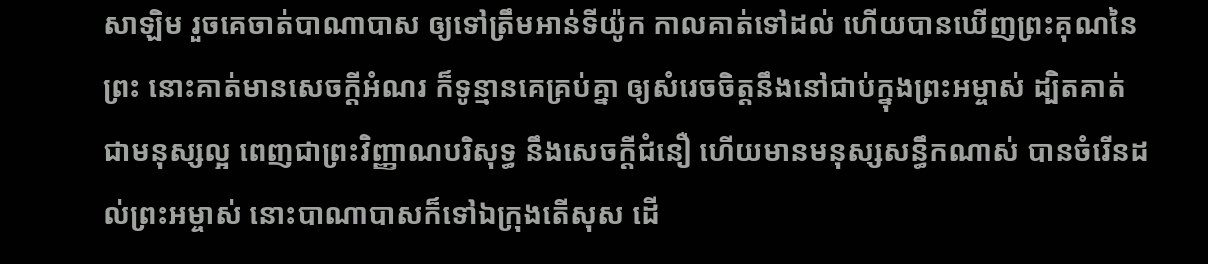សាឡិម រួចគេចាត់បាណាបាស ឲ្យទៅត្រឹមអាន់ទីយ៉ូក កាលគាត់ទៅដល់ ហើយបានឃើញព្រះគុណនៃព្រះ នោះគាត់មានសេចក្ដីអំណរ ក៏ទូន្មានគេគ្រប់គ្នា ឲ្យសំរេចចិត្តនឹងនៅជាប់ក្នុងព្រះអម្ចាស់ ដ្បិតគាត់ជាមនុស្សល្អ ពេញជាព្រះវិញ្ញាណបរិសុទ្ធ នឹងសេចក្ដីជំនឿ ហើយមានមនុស្សសន្ធឹកណាស់ បានចំរើនដល់ព្រះអម្ចាស់ នោះបាណាបាសក៏ទៅឯក្រុងតើសុស ដើ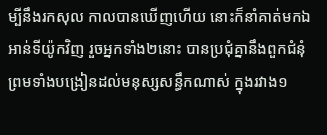ម្បីនឹងរកសុល កាលបានឃើញហើយ នោះក៏នាំគាត់មកឯអាន់ទីយ៉ូកវិញ រួចអ្នកទាំង២នោះ បានប្រជុំគ្នានឹងពួកជំនុំ ព្រមទាំងបង្រៀនដល់មនុស្សសន្ធឹកណាស់ ក្នុងរវាង១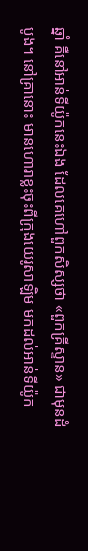ឆ្នាំ គឺនៅអាន់ទីយ៉ូកនេះឯង ដែលគេហៅពួកសិស្សថា «ពួកគ្រីស្ទាន» ជាមុនដំបូង។ នៅគ្រានោះ មានហោរាខ្លះចុះពីក្រុងយេរូសាឡិម មកដល់អាន់ទីយ៉ូក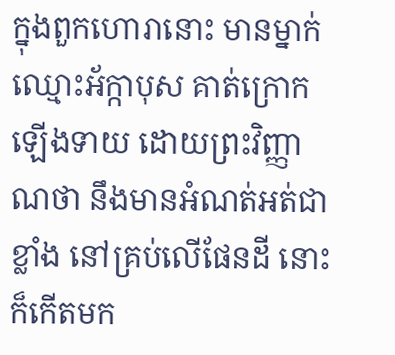ក្នុងពួកហោរានោះ មានម្នាក់ឈ្មោះអ័ក្កាបុស គាត់ក្រោកឡើងទាយ ដោយព្រះវិញ្ញាណថា នឹងមានអំណត់អត់ជាខ្លាំង នៅគ្រប់លើផែនដី នោះក៏កើតមក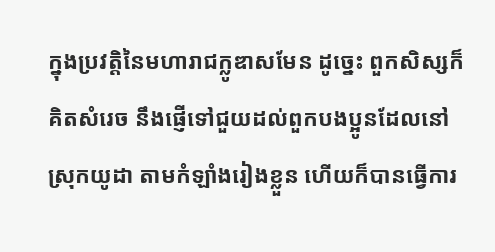ក្នុងប្រវត្តិនៃមហារាជក្លូឌាសមែន ដូច្នេះ ពួកសិស្សក៏គិតសំរេច នឹងផ្ញើទៅជួយដល់ពួកបងប្អូនដែលនៅស្រុកយូដា តាមកំឡាំងរៀងខ្លួន ហើយក៏បានធ្វើការ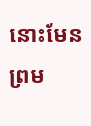នោះមែន ព្រម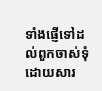ទាំងផ្ញើទៅដល់ពួកចាស់ទុំ ដោយសារ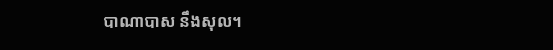បាណាបាស នឹងសុល។